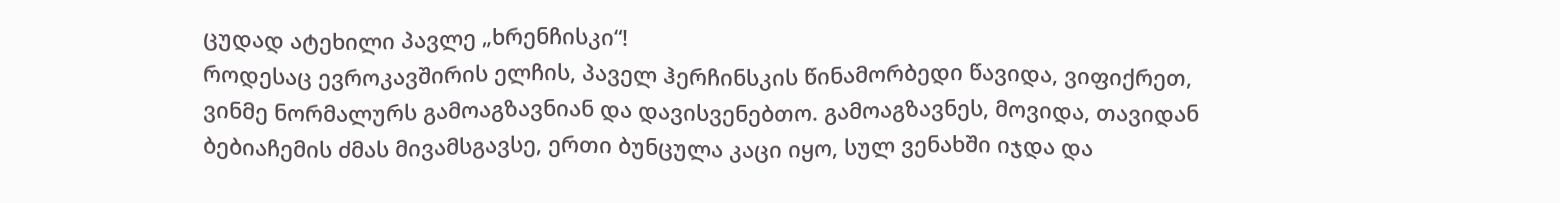ცუდად ატეხილი პავლე „ხრენჩისკი“!
როდესაც ევროკავშირის ელჩის, პაველ ჰერჩინსკის წინამორბედი წავიდა, ვიფიქრეთ, ვინმე ნორმალურს გამოაგზავნიან და დავისვენებთო. გამოაგზავნეს, მოვიდა, თავიდან ბებიაჩემის ძმას მივამსგავსე, ერთი ბუნცულა კაცი იყო, სულ ვენახში იჯდა და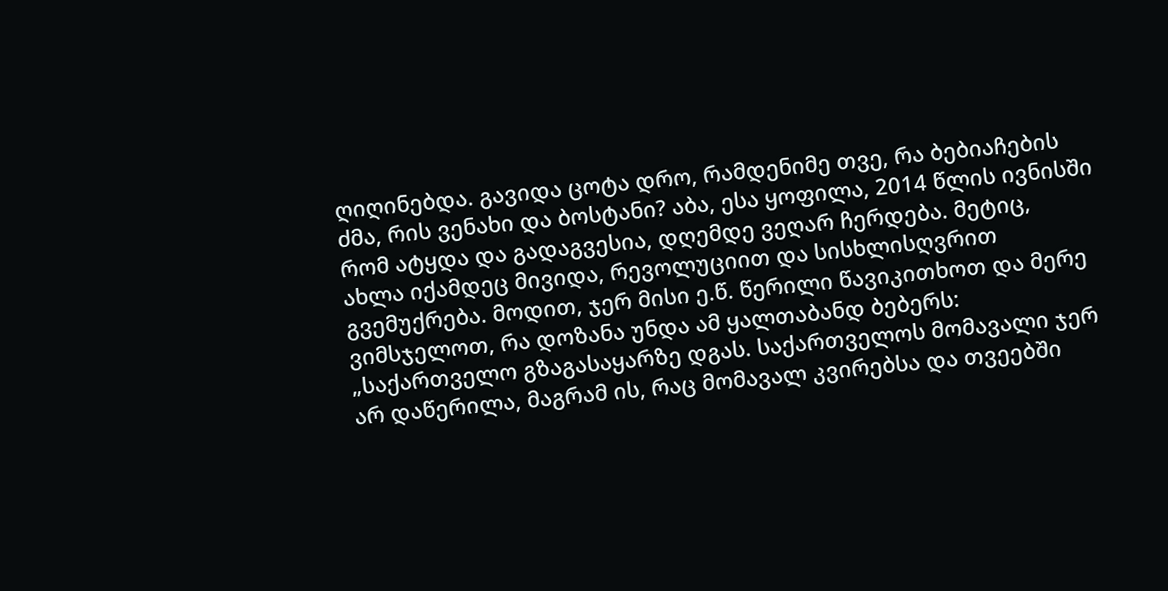ღიღინებდა. გავიდა ცოტა დრო, რამდენიმე თვე, რა ბებიაჩების ძმა, რის ვენახი და ბოსტანი? აბა, ესა ყოფილა, 2014 წლის ივნისში რომ ატყდა და გადაგვესია, დღემდე ვეღარ ჩერდება. მეტიც, ახლა იქამდეც მივიდა, რევოლუციით და სისხლისღვრით გვემუქრება. მოდით, ჯერ მისი ე.წ. წერილი წავიკითხოთ და მერე ვიმსჯელოთ, რა დოზანა უნდა ამ ყალთაბანდ ბებერს:
„საქართველო გზაგასაყარზე დგას. საქართველოს მომავალი ჯერ არ დაწერილა, მაგრამ ის, რაც მომავალ კვირებსა და თვეებში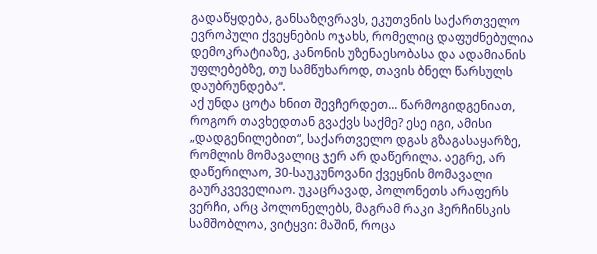გადაწყდება, განსაზღვრავს, ეკუთვნის საქართველო ევროპული ქვეყნების ოჯახს, რომელიც დაფუძნებულია დემოკრატიაზე, კანონის უზენაესობასა და ადამიანის უფლებებზე, თუ სამწუხაროდ, თავის ბნელ წარსულს დაუბრუნდება“.
აქ უნდა ცოტა ხნით შევჩერდეთ... წარმოგიდგენიათ, როგორ თავხედთან გვაქვს საქმე? ესე იგი, ამისი „დადგენილებით“, საქართველო დგას გზაგასაყარზე, რომლის მომავალიც ჯერ არ დაწერილა. აეგრე, არ დაწერილაო, 30-საუკუნოვანი ქვეყნის მომავალი გაურკვეველიაო. უკაცრავად, პოლონეთს არაფერს ვერჩი, არც პოლონელებს, მაგრამ რაკი ჰერჩინსკის სამშობლოა, ვიტყვი: მაშინ, როცა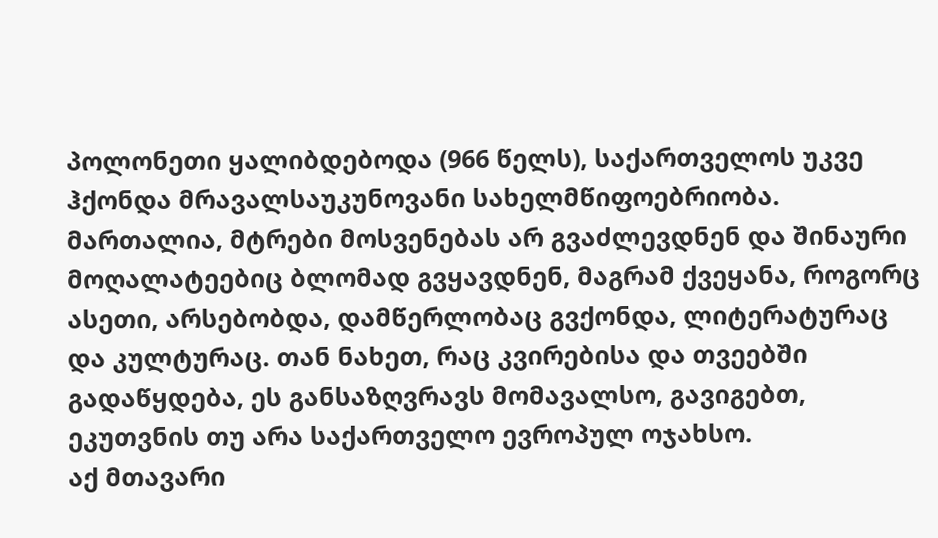პოლონეთი ყალიბდებოდა (966 წელს), საქართველოს უკვე ჰქონდა მრავალსაუკუნოვანი სახელმწიფოებრიობა. მართალია, მტრები მოსვენებას არ გვაძლევდნენ და შინაური მოღალატეებიც ბლომად გვყავდნენ, მაგრამ ქვეყანა, როგორც ასეთი, არსებობდა, დამწერლობაც გვქონდა, ლიტერატურაც და კულტურაც. თან ნახეთ, რაც კვირებისა და თვეებში გადაწყდება, ეს განსაზღვრავს მომავალსო, გავიგებთ, ეკუთვნის თუ არა საქართველო ევროპულ ოჯახსო.
აქ მთავარი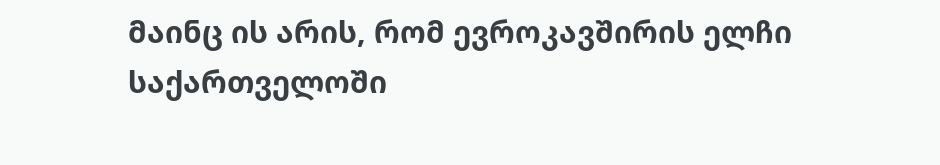მაინც ის არის, რომ ევროკავშირის ელჩი საქართველოში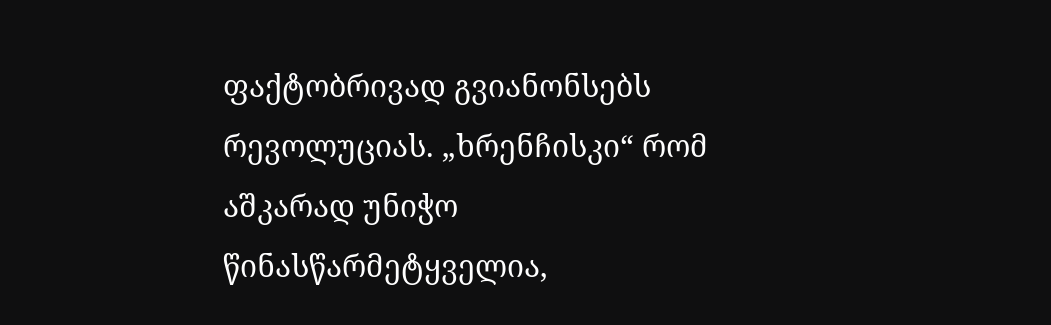ფაქტობრივად გვიანონსებს რევოლუციას. „ხრენჩისკი“ რომ აშკარად უნიჭო წინასწარმეტყველია,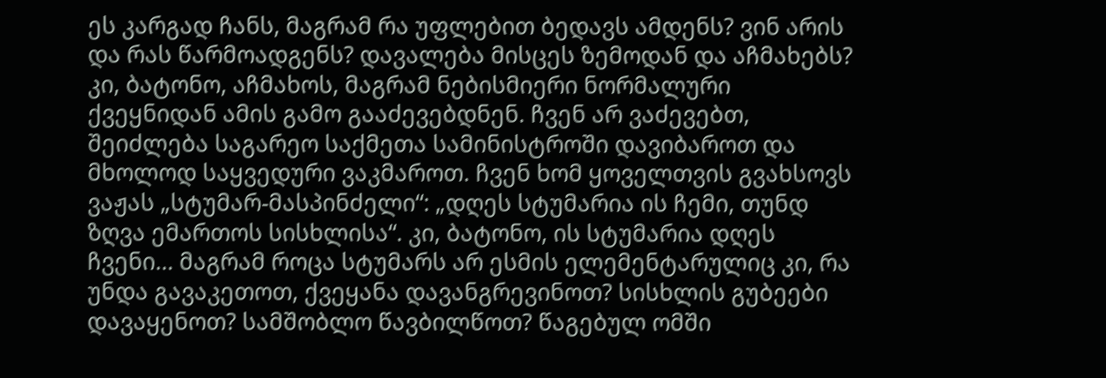ეს კარგად ჩანს, მაგრამ რა უფლებით ბედავს ამდენს? ვინ არის და რას წარმოადგენს? დავალება მისცეს ზემოდან და აჩმახებს? კი, ბატონო, აჩმახოს, მაგრამ ნებისმიერი ნორმალური ქვეყნიდან ამის გამო გააძევებდნენ. ჩვენ არ ვაძევებთ, შეიძლება საგარეო საქმეთა სამინისტროში დავიბაროთ და მხოლოდ საყვედური ვაკმაროთ. ჩვენ ხომ ყოველთვის გვახსოვს ვაჟას „სტუმარ-მასპინძელი“: „დღეს სტუმარია ის ჩემი, თუნდ ზღვა ემართოს სისხლისა“. კი, ბატონო, ის სტუმარია დღეს ჩვენი... მაგრამ როცა სტუმარს არ ესმის ელემენტარულიც კი, რა უნდა გავაკეთოთ, ქვეყანა დავანგრევინოთ? სისხლის გუბეები დავაყენოთ? სამშობლო წავბილწოთ? წაგებულ ომში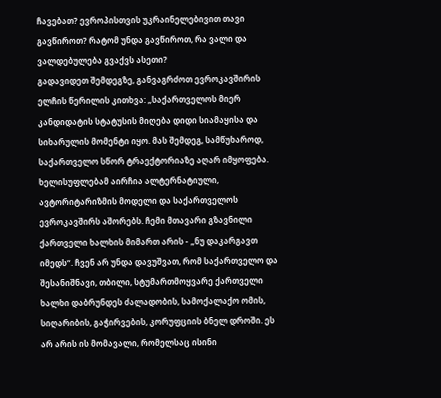ჩავებათ? ევროპისთვის უკრაინელებივით თავი გავწიროთ? რატომ უნდა გავწიროთ, რა ვალი და ვალდებულება გვაქვს ასეთი?
გადავიდეთ შემდეგზე, განვაგრძოთ ევროკავშირის ელჩის წერილის კითხვა: „საქართველოს მიერ კანდიდატის სტატუსის მიღება დიდი სიამაყისა და სიხარულის მომენტი იყო. მას შემდეგ, სამწუხაროდ, საქართველო სწორ ტრაექტორიაზე აღარ იმყოფება. ხელისუფლებამ აირჩია ალტერნატიული, ავტორიტარიზმის მოდელი და საქართველოს ევროკავშირს აშორებს. ჩემი მთავარი გზავნილი ქართველი ხალხის მიმართ არის - „ნუ დაკარგავთ იმედს“. ჩვენ არ უნდა დავუშვათ, რომ საქართველო და შესანიშნავი, თბილი, სტუმართმოყვარე ქართველი ხალხი დაბრუნდეს ძალადობის, სამოქალაქო ომის, სიღარიბის, გაჭირვების, კორუფციის ბნელ დროში. ეს არ არის ის მომავალი, რომელსაც ისინი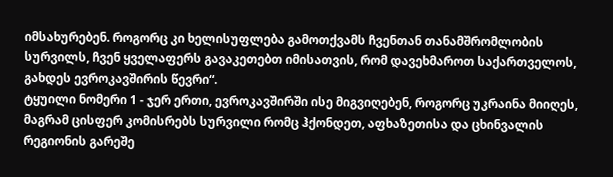იმსახურებენ. როგორც კი ხელისუფლება გამოთქვამს ჩვენთან თანამშრომლობის სურვილს, ჩვენ ყველაფერს გავაკეთებთ იმისათვის, რომ დავეხმაროთ საქართველოს, გახდეს ევროკავშირის წევრი“.
ტყუილი ნომერი 1 - ჯერ ერთი, ევროკავშირში ისე მიგვიღებენ, როგორც უკრაინა მიიღეს, მაგრამ ცისფერ კომისრებს სურვილი რომც ჰქონდეთ, აფხაზეთისა და ცხინვალის რეგიონის გარეშე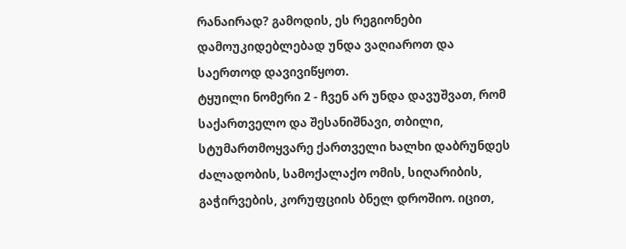რანაირად? გამოდის, ეს რეგიონები დამოუკიდებლებად უნდა ვაღიაროთ და საერთოდ დავივიწყოთ.
ტყუილი ნომერი 2 - ჩვენ არ უნდა დავუშვათ, რომ საქართველო და შესანიშნავი, თბილი, სტუმართმოყვარე ქართველი ხალხი დაბრუნდეს ძალადობის, სამოქალაქო ომის, სიღარიბის, გაჭირვების, კორუფციის ბნელ დროშიო. იცით,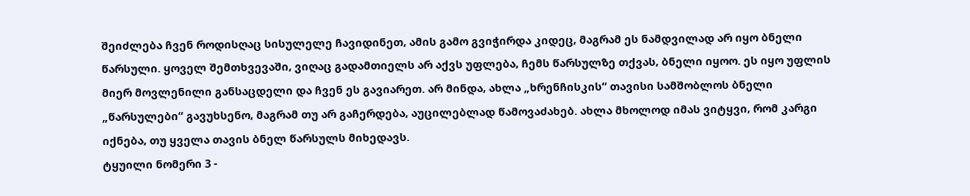შეიძლება ჩვენ როდისღაც სისულელე ჩავიდინეთ, ამის გამო გვიჭირდა კიდეც, მაგრამ ეს ნამდვილად არ იყო ბნელი წარსული. ყოველ შემთხვევაში, ვიღაც გადამთიელს არ აქვს უფლება, ჩემს წარსულზე თქვას, ბნელი იყოო. ეს იყო უფლის მიერ მოვლენილი განსაცდელი და ჩვენ ეს გავიარეთ. არ მინდა, ახლა „ხრენჩისკის“ თავისი სამშობლოს ბნელი „წარსულები“ გავუხსენო, მაგრამ თუ არ გაჩერდება, აუცილებლად წამოვაძახებ. ახლა მხოლოდ იმას ვიტყვი, რომ კარგი იქნება, თუ ყველა თავის ბნელ წარსულს მიხედავს.
ტყუილი ნომერი 3 -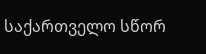საქართველო სწორ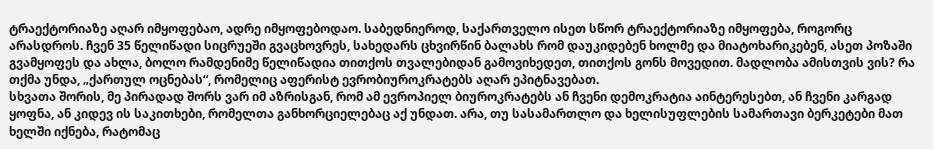ტრაექტორიაზე აღარ იმყოფებაო, ადრე იმყოფებოდაო. საბედნიეროდ, საქართველო ისეთ სწორ ტრაექტორიაზე იმყოფება, როგორც არასდროს. ჩვენ 35 წელიწადი სიცრუეში გვაცხოვრეს, სახედარს ცხვირწინ ბალახს რომ დაუკიდებენ ხოლმე და მიატოხარიკებენ, ასეთ პოზაში გვამყოფეს და ახლა, ბოლო რამდენიმე წელიწადია თითქოს თვალებიდან გამოვიხედეთ, თითქოს გონს მოვედით. მადლობა ამისთვის ვის? რა თქმა უნდა, „ქართულ ოცნებას“, რომელიც აფერისტ ევრობიუროკრატებს აღარ ეპიტნავებათ.
სხვათა შორის, მე პირადად შორს ვარ იმ აზრისგან, რომ ამ ევროპიელ ბიუროკრატებს ან ჩვენი დემოკრატია აინტერესებთ, ან ჩვენი კარგად ყოფნა, ან კიდევ ის საკითხები, რომელთა განხორციელებაც აქ უნდათ. არა, თუ სასამართლო და ხელისუფლების სამართავი ბერკეტები მათ ხელში იქნება, რატომაც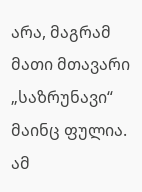არა, მაგრამ მათი მთავარი „საზრუნავი“ მაინც ფულია.
ამ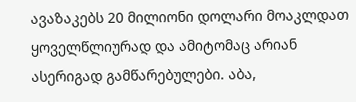ავაზაკებს 20 მილიონი დოლარი მოაკლდათ ყოველწლიურად და ამიტომაც არიან ასერიგად გამწარებულები. აბა,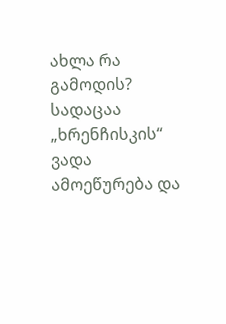ახლა რა გამოდის? სადაცაა „ხრენჩისკის“ ვადა ამოეწურება და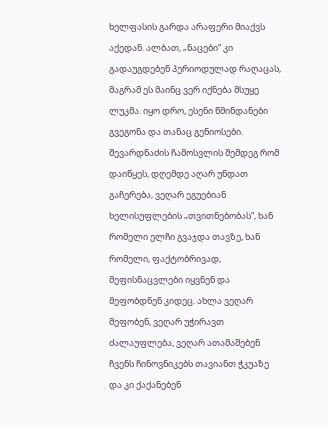ხელფასის გარდა არაფერი მიაქვს აქედან. ალბათ, „ნაცები“ კი გადაუგდებენ პერიოდულად რაღაცას, მაგრამ ეს მაინც ვერ იქნება მსუყე ლუკმა. იყო დრო, ესენი წმინდანები გვეგონა და თანაც გენიოსები. შევარდნაძის ჩამოსვლის შემდეგ რომ დაიწყეს, დღემდე აღარ უნდათ გაჩერება, ვეღარ ეგუებიან ხელისუფლების „თვითნებობას“, ხან რომელი ელჩი გვაჯდა თავზე, ხან რომელი, ფაქტობრივად, მეფისნაცვლები იყვნენ და მეფობდნენ კიდეც. ახლა ვეღარ მეფობენ, ვეღარ უჭირავთ ძალაუფლება, ვეღარ ათამაშებენ ჩვენს ჩინოვნიკებს თავიანთ ჭკუაზე და კი ქაქანებენ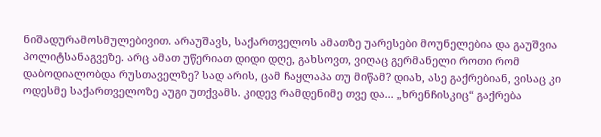ნიშადურამოსმულებივით. არაუშავს, საქართველოს ამათზე უარესები მოუნელებია და გაუშვია პოლიტსანაგვეზე. არც ამათ უწერიათ დიდი დღე, გახსოვთ, ვიღაც გერმანელი როთი რომ დაბოდიალობდა რუსთაველზე? სად არის, ცამ ჩაყლაპა თუ მიწამ? დიახ, ასე გაქრებიან, ვისაც კი ოდესმე საქართველოზე აუგი უთქვამს. კიდევ რამდენიმე თვე და... „ხრენჩისკიც“ გაქრება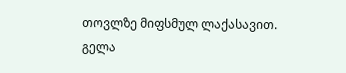თოვლზე მიფსმულ ლაქასავით.
გელა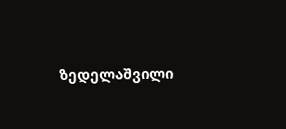ზედელაშვილი